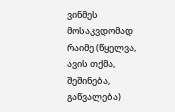ვინმეს მოსაკვდომად რაიმე (წყელვა, ავის თქმა, შეშინება, გაწვალება)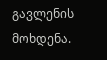გავლენის მოხდენა.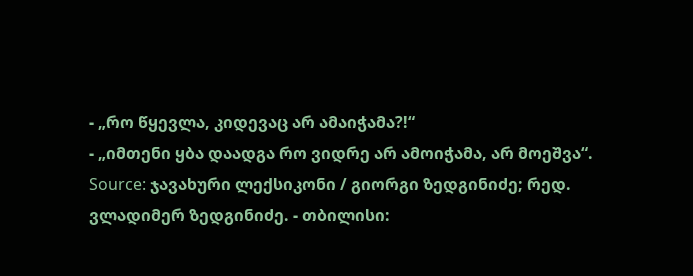- „რო წყევლა, კიდევაც არ ამაიჭამა?!“
- „იმთენი ყბა დაადგა რო ვიდრე არ ამოიჭამა, არ მოეშვა“.
Source: ჯავახური ლექსიკონი / გიორგი ზედგინიძე; რედ. ვლადიმერ ზედგინიძე. - თბილისი: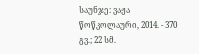საუნჯე: ვაჟა წოწკოლაური, 2014. - 370 გვ.; 22 სმ.